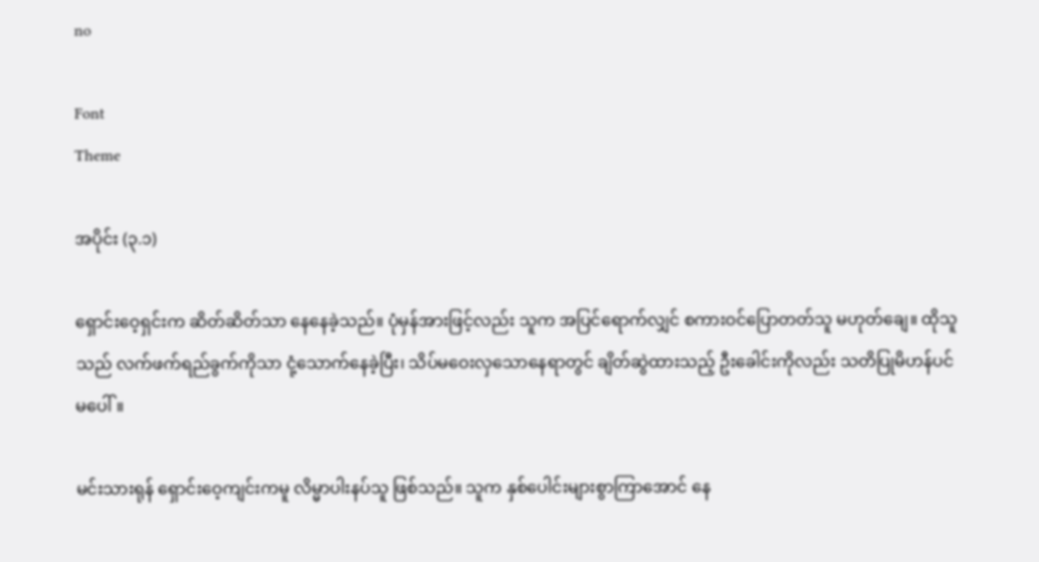no

Font
Theme

အပိုင်း (၃.၁)

ရှောင်းဝေ့ရှင်းက ဆိတ်ဆိတ်သာ နေနေခဲ့သည်။ ပုံမှန်အားဖြင့်လည်း သူက အပြင်ရောက်လျှင် စကားဝင်ပြောတတ်သူ မဟုတ်ချေ။ ထိုသူသည် လက်ဖက်ရည်ခွက်ကိုသာ ငုံ့သောက်နေခဲ့ပြီး၊ သိပ်မဝေးလှသောနေရာတွင် ချိတ်ဆွဲထားသည့် ဦးခေါင်းကိုလည်း သတိပြုမိဟန်ပင်မပေါ်။

မင်းသားရုန် ရှောင်းဝေ့ကျင်းကမူ လိမ္မာပါးနပ်သူ ဖြစ်သည်။ သူက နှစ်ပေါင်းများစွာကြာအောင် နေ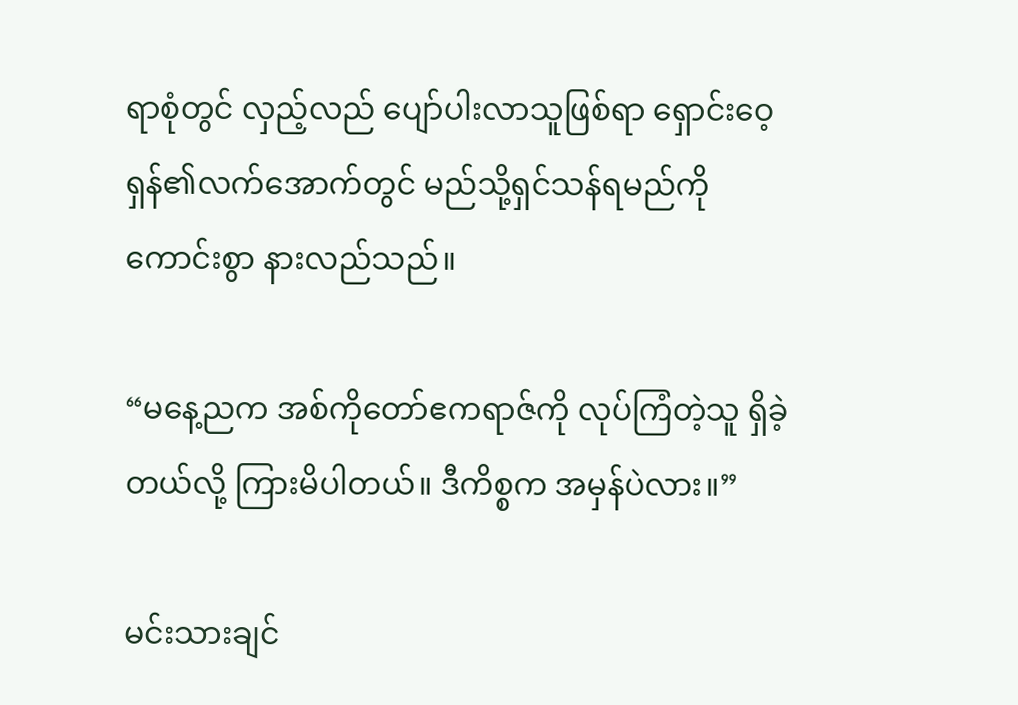ရာစုံတွင် လှည့်လည် ပျော်ပါးလာသူဖြစ်ရာ ရှောင်းဝေ့ရှန်၏လက်အောက်တွင် မည်သို့ရှင်သန်ရမည်ကို ကောင်းစွာ နားလည်သည်။

“မနေ့ညက အစ်ကိုတော်ဧကရာဇ်ကို လုပ်ကြံတဲ့သူ ရှိခဲ့တယ်လို့ ကြားမိပါတယ်။ ဒီကိစ္စက အမှန်ပဲလား။”

မင်းသားချင်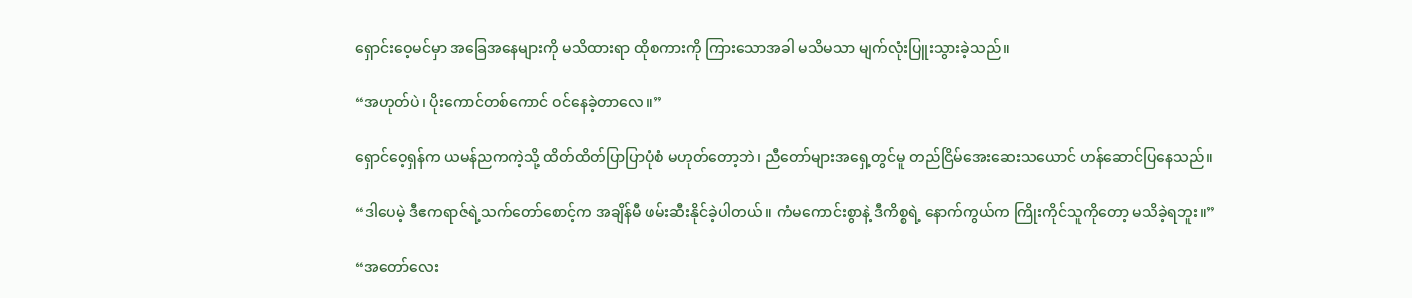ရှောင်းဝေ့မင်မှာ အခြေအနေများကို မသိထားရာ ထိုစကားကို ကြားသောအခါ မသိမသာ မျက်လုံးပြူးသွားခဲ့သည်။

“အဟုတ်ပဲ၊ ပိုးကောင်တစ်ကောင် ဝင်နေခဲ့တာလေ။”

ရှောင်ဝေ့ရှန်က ယမန်ညကကဲ့သို့ ထိတ်ထိတ်ပြာပြာပုံစံ မဟုတ်တော့ဘဲ၊ ညီတော်များအရှေ့တွင်မူ တည်ငြိမ်အေးဆေးသယောင် ဟန်ဆောင်ပြနေသည်။

“ဒါပေမဲ့ ဒီဧကရာဇ်ရဲ့သက်တော်စောင့်က အချိန်မီ ဖမ်းဆီးနိုင်ခဲ့ပါတယ်။ ကံမကောင်းစွာနဲ့ ဒီကိစ္စရဲ့ နောက်ကွယ်က ကြိုးကိုင်သူကိုတော့ မသိခဲ့ရဘူး။”

“အတော်လေး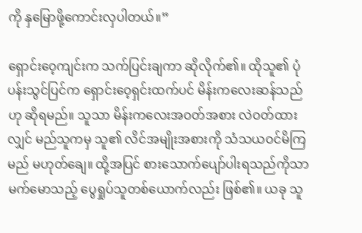ကို နှမြောဖို့ကောင်းလှပါတယ်။”

ရှောင်းဝေ့ကျင်းက သက်ပြင်းချကာ ဆိုလိုက်၏။ ထိုသူ၏ ပုံပန်းသွင်ပြင်က ရှောင်းဝေ့ရှင်းထက်ပင် မိန်းကလေးဆန်သည်ဟု ဆိုရမည်။ သူသာ မိန်းကလေးအဝတ်အစား လဲဝတ်ထားလျှင် မည်သူကမှ သူ၏ လိင်အမျိုးအစားကို သံသယဝင်မိကြမည် မဟုတ်ချေ။ ထို့အပြင် စားသောက်ပျော်ပါးရသည်ကိုသာ မက်မောသည့် ပွေရှုပ်သူတစ်ယောက်လည်း ဖြစ်၏။ ယခု သူ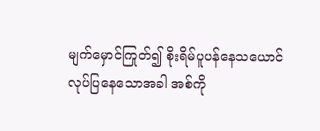မျက်မှောင်ကြုတ်၍ စိုးရိမ်ပူပန်နေသယောင် လုပ်ပြနေသောအခါ အစ်ကို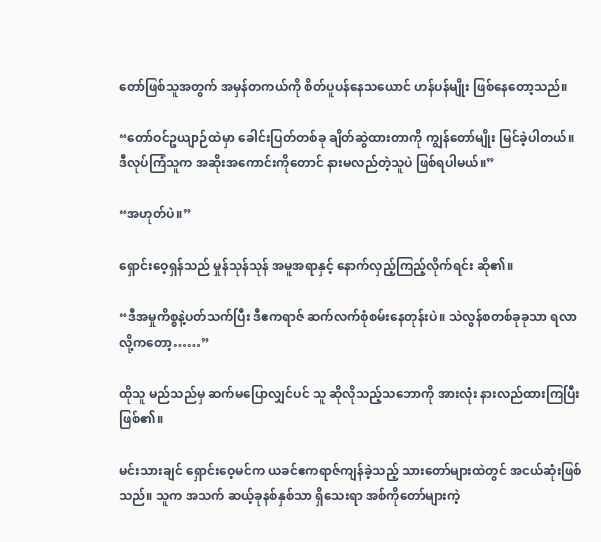တော်ဖြစ်သူအတွက် အမှန်တကယ်ကို စိတ်ပူပန်နေသယောင် ဟန်ပန်မျိုး ဖြစ်နေတော့သည်။

“တော်ဝင်ဥယျာဉ်ထဲမှာ ခေါင်းပြတ်တစ်ခု ချိတ်ဆွဲထားတာကို ကျွန်တော်မျိုး မြင်ခဲ့ပါတယ်။ ဒီလုပ်ကြံသူက အဆိုးအကောင်းကိုတောင် နားမလည်တဲ့သူပဲ ဖြစ်ရပါမယ်။”

“အဟုတ်ပဲ။”

ရှောင်းဝေ့ရှန်သည် မှုန်သုန်သုန် အမူအရာနှင့် နောက်လှည့်ကြည့်လိုက်ရင်း ဆို၏။

“ဒီအမှုကိစ္စနဲ့ပတ်သက်ပြီး ဒီဧကရာဇ် ဆက်လက်စုံစမ်းနေတုန်းပဲ။ သဲလွန်စတစ်ခုခုသာ ရလာလို့ကတော့……”

ထိုသူ မည်သည်မှ ဆက်မပြောလျှင်ပင် သူ ဆိုလိုသည့်သဘောကို အားလုံး နားလည်ထားကြပြီး ဖြစ်၏။

မင်းသားချင် ရှောင်းဝေ့မင်က ယခင်ဧကရာဇ်ကျန်ခဲ့သည့် သားတော်များထဲတွင် အငယ်ဆုံးဖြစ်သည်။ သူက အသက် ဆယ့်ခုနစ်နှစ်သာ ရှိသေးရာ အစ်ကိုတော်များကဲ့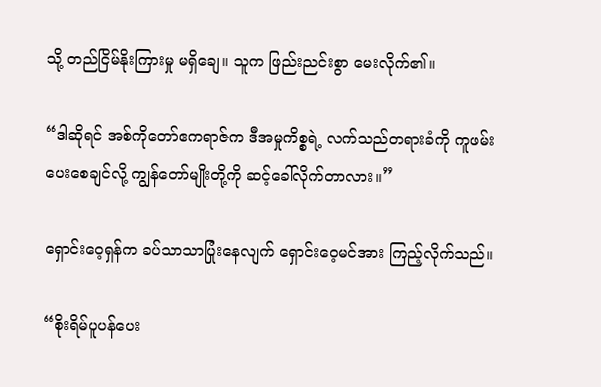သို့ တည်ငြိမ်နိုးကြားမှု မရှိချေ။ သူက ဖြည်းညင်းစွာ မေးလိုက်၏။

“ဒါဆိုရင် အစ်ကိုတော်ဧကရာဇ်က ဒီအမှုကိစ္စရဲ့ လက်သည်တရားခံကို ကူဖမ်းပေးစေချင်လို့ ကျွန်တော်မျိုးတို့ကို ဆင့်ခေါ်လိုက်တာလား။”

ရှောင်းဝေ့ရှန်က ခပ်သာသာပြုံးနေလျက် ရှောင်းဝေ့မင်အား ကြည့်လိုက်သည်။

“စိုးရိမ်ပူပန်ပေး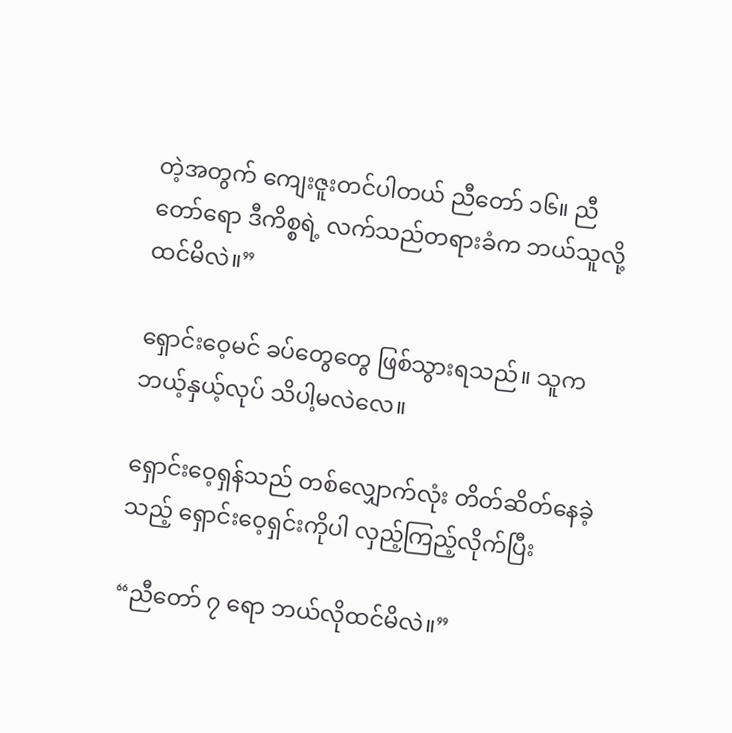တဲ့အတွက် ကျေးဇူးတင်ပါတယ် ညီတော် ၁၆။ ညီတော်ရော ဒီကိစ္စရဲ့ လက်သည်တရားခံက ဘယ်သူလို့ ထင်မိလဲ။”

ရှောင်းဝေ့မင် ခပ်တွေတွေ ဖြစ်သွားရသည်။ သူက ဘယ့်နှယ့်လုပ် သိပါ့မလဲလေ။

ရှောင်းဝေ့ရှန်သည် တစ်လျှောက်လုံး တိတ်ဆိတ်နေခဲ့သည့် ရှောင်းဝေ့ရှင်းကိုပါ လှည့်ကြည့်လိုက်ပြီး

“ညီတော် ၇ ရော ဘယ်လိုထင်မိလဲ။”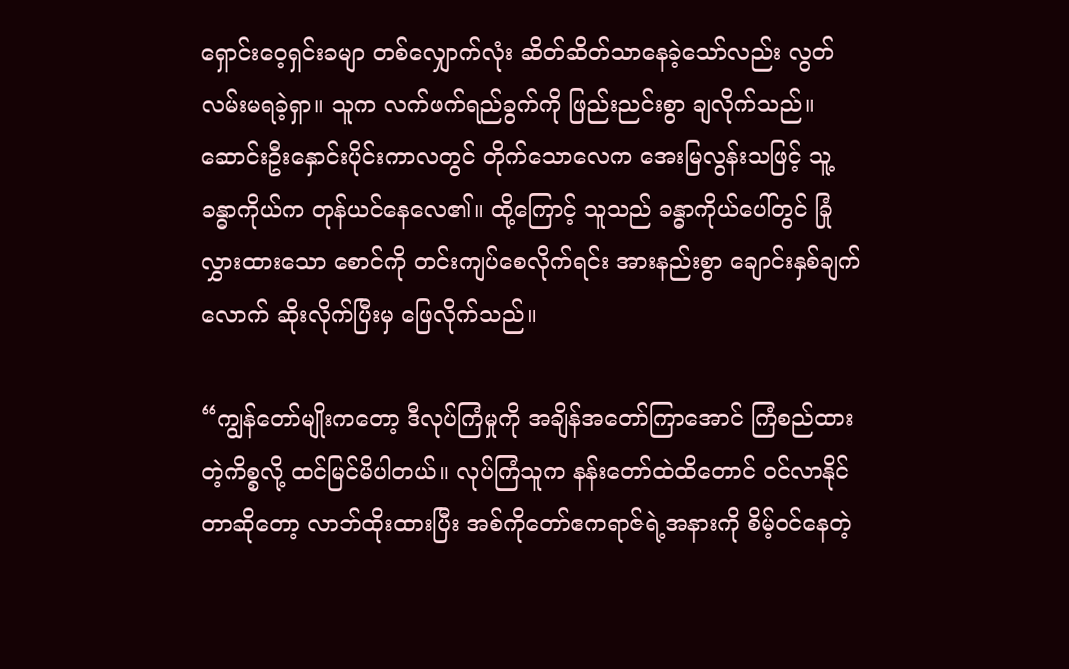ရှောင်းဝေ့ရှင်းခမျာ တစ်လျှောက်လုံး ဆိတ်ဆိတ်သာနေခဲ့သော်လည်း လွတ်လမ်းမရခဲ့ရှာ။ သူက လက်ဖက်ရည်ခွက်ကို ဖြည်းညင်းစွာ ချလိုက်သည်။ ဆောင်းဦးနှောင်းပိုင်းကာလတွင် တိုက်သောလေက အေးမြလွန်းသဖြင့် သူ့ခန္ဓာကိုယ်က တုန်ယင်နေလေ၏။ ထို့ကြောင့် သူသည် ခန္ဓာကိုယ်ပေါ်တွင် ခြုံလွှားထားသော စောင်ကို တင်းကျပ်စေလိုက်ရင်း အားနည်းစွာ ချောင်းနှစ်ချက်လောက် ဆိုးလိုက်ပြီးမှ ဖြေလိုက်သည်။

“ကျွန်တော်မျိုးကတော့ ဒီလုပ်ကြံမှုကို အချိန်အတော်ကြာအောင် ကြံစည်ထားတဲ့ကိစ္စလို့ ထင်မြင်မိပါတယ်။ လုပ်ကြံသူက နန်းတော်ထဲထိတောင် ဝင်လာနိုင်တာဆိုတော့ လာဘ်ထိုးထားပြီး အစ်ကိုတော်ဧကရာဇ်ရဲ့အနားကို စိမ့်ဝင်နေတဲ့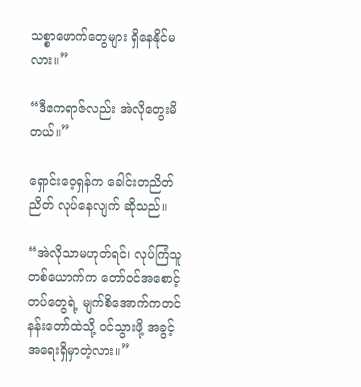သစ္စာဖောက်တွေများ ရှိနေနိုင်မလား။”

“ဒီဧကရာဇ်လည်း အဲလိုတွေးမိတယ်။”

ရှောင်းဝေ့ရှန်က ခေါင်းတညိတ်ညိတ် လုပ်နေလျက် ဆိုသည်။

“အဲလိုသာမဟုတ်ရင်၊ လုပ်ကြံသူတစ်ယောက်က တော်ဝင်အစောင့်တပ်တွေရဲ့ မျက်စိအောက်ကတင် နန်းတော်ထဲသို့ ဝင်သွားဖို့ အခွင့်အရေးရှိမှာတဲ့လား။”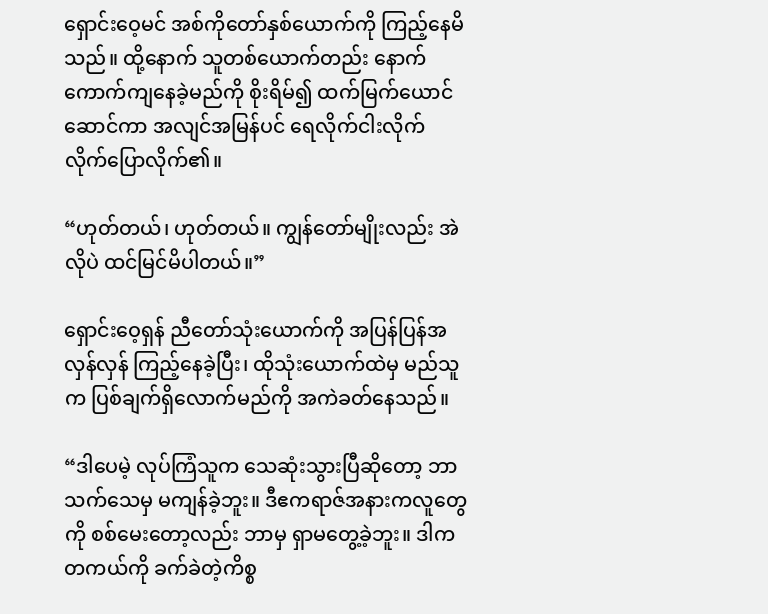ရှောင်းဝေ့မင် အစ်ကိုတော်နှစ်ယောက်ကို ကြည့်နေမိသည်။ ထို့နောက် သူတစ်ယောက်တည်း နောက်ကောက်ကျနေခဲ့မည်ကို စိုးရိမ်၍ ထက်မြက်ယောင်ဆောင်ကာ အလျင်အမြန်ပင် ရေလိုက်ငါးလိုက် လိုက်ပြောလိုက်၏။

“ဟုတ်တယ်၊ ဟုတ်တယ်။ ကျွန်တော်မျိုးလည်း အဲလိုပဲ ထင်မြင်မိပါတယ်။”

ရှောင်းဝေ့ရှန် ညီတော်သုံးယောက်ကို အပြန်ပြန်အလှန်လှန် ကြည့်နေခဲ့ပြီး၊ ထိုသုံးယောက်ထဲမှ မည်သူက ပြစ်ချက်ရှိလောက်မည်ကို အကဲခတ်နေသည်။

“ဒါပေမဲ့ လုပ်ကြံသူက သေဆုံးသွားပြီဆိုတော့ ဘာသက်သေမှ မကျန်ခဲ့ဘူး။ ဒီဧကရာဇ်အနားကလူတွေကို စစ်မေးတော့လည်း ဘာမှ ရှာမတွေ့ခဲ့ဘူး။ ဒါက တကယ်ကို ခက်ခဲတဲ့ကိစ္စ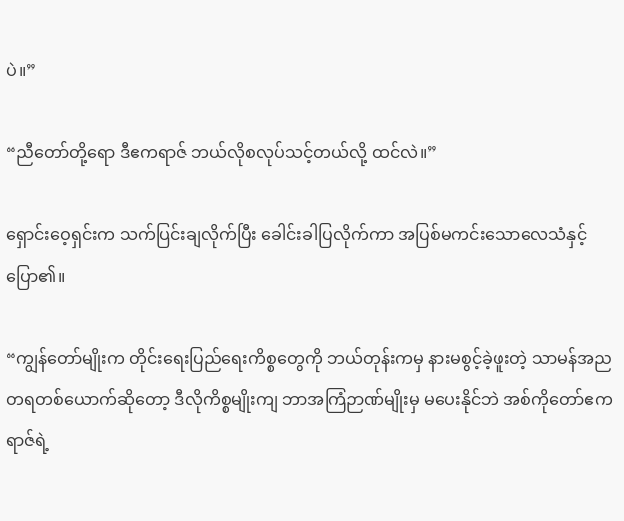ပဲ။”

“ညီတော်တို့ရော ဒီဧကရာဇ် ဘယ်လိုစလုပ်သင့်တယ်လို့ ထင်လဲ။”

ရှောင်းဝေ့ရှင်းက သက်ပြင်းချလိုက်ပြီး ခေါင်းခါပြလိုက်ကာ အပြစ်မကင်းသောလေသံနှင့် ပြော၏။

“ကျွန်တော်မျိုးက တိုင်းရေးပြည်ရေးကိစ္စတွေကို ဘယ်တုန်းကမှ နားမစွင့်ခဲ့ဖူးတဲ့ သာမန်အညတရတစ်ယောက်ဆိုတော့ ဒီလိုကိစ္စမျိုးကျ ဘာအကြံဉာဏ်မျိုးမှ မပေးနိုင်ဘဲ အစ်ကိုတော်ဧကရာဇ်ရဲ့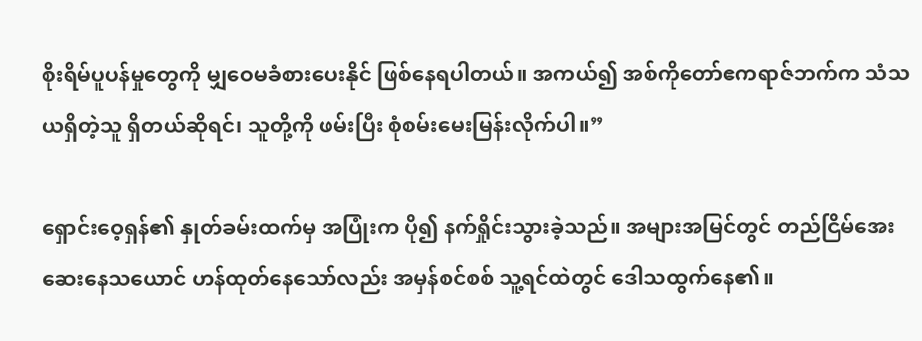စိုးရိမ်ပူပန်မှုတွေကို မျှဝေမခံစားပေးနိုင် ဖြစ်နေရပါတယ်။ အကယ်၍ အစ်ကိုတော်ဧကရာဇ်ဘက်က သံသယရှိတဲ့သူ ရှိတယ်ဆိုရင်၊ သူတို့ကို ဖမ်းပြီး စုံစမ်းမေးမြန်းလိုက်ပါ။”

ရှောင်းဝေ့ရှန်၏ နှုတ်ခမ်းထက်မှ အပြုံးက ပို၍ နက်ရှိုင်းသွားခဲ့သည်။ အများအမြင်တွင် တည်ငြိမ်အေးဆေးနေသယောင် ဟန်ထုတ်နေသော်လည်း အမှန်စင်စစ် သူ့ရင်ထဲတွင် ဒေါသထွက်နေ၏။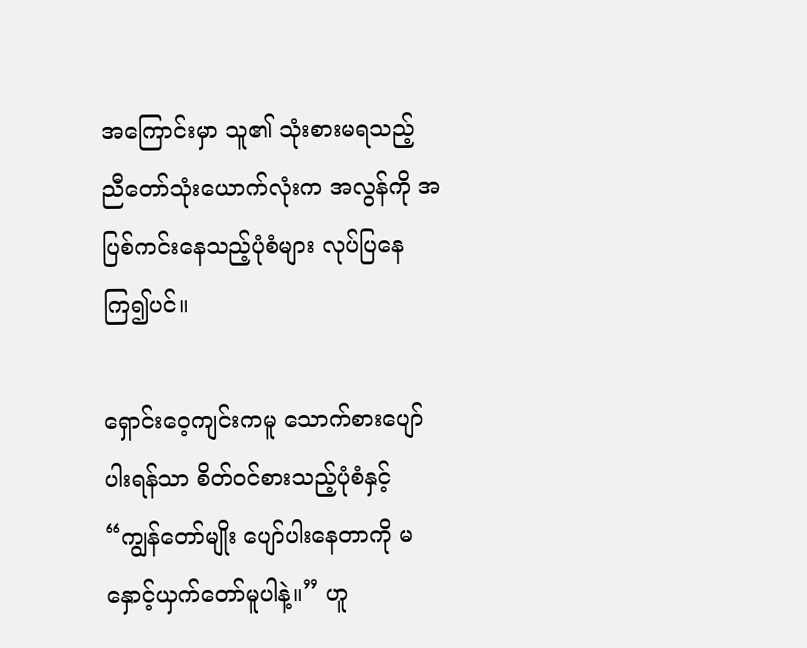အကြောင်းမှာ သူ၏ သုံးစားမရသည့် ညီတော်သုံးယောက်လုံးက အလွန်ကို အပြစ်ကင်းနေသည့်ပုံစံများ လုပ်ပြနေကြ၍ပင်။

ရှောင်းဝေ့ကျင်းကမူ သောက်စားပျော်ပါးရန်သာ စိတ်ဝင်စားသည့်ပုံစံနှင့် “ကျွန်တော်မျိုး ပျော်ပါးနေတာကို မနှောင့်ယှက်တော်မူပါနဲ့။” ဟူ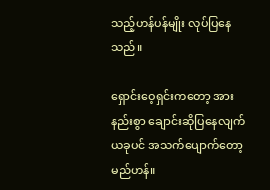သည့်ဟန်ပန်မျိုး လုပ်ပြနေသည်။

ရှောင်းဝေ့ရှင်းကတော့ အားနည်းစွာ ချောင်းဆိုပြနေလျက် ယခုပင် အသက်ပျောက်တော့မည်ဟန်။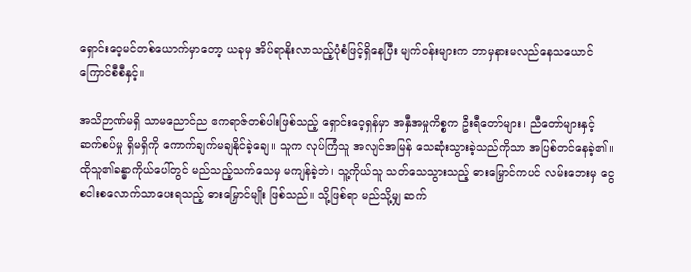ရှောင်းဝေ့မင်တစ်ယောက်မှာတော့ ယခုမှ အိပ်ရာနိုးလာသည့်ပုံစံဖြင့်ရှိနေပြီး မျက်ဝန်းများက ဘာမှနားမလည်နေသယောင် ကြောင်စီစီနှင့်။

အသိဉာဏ်မရှိ သာမညောင်ည ဧကရာဇ်တစ်ပါးဖြစ်သည့် ရှောင်းဝေ့ရှန်မှာ အနှီအမှုကိစ္စက ဦးရီတော်များ၊ ညီတော်များနှင့် ဆက်စပ်မှု ရှိမရှိကို ကောက်ချက်မချနိုင်ခဲ့ချေ။ သူက လုပ်ကြံသူ အလျင်အမြန် သေဆုံးသွားခဲ့သည်ကိုသာ အပြစ်တင်နေခဲ့၏။ ထိုသူ၏ခန္ဓာကိုယ်ပေါ်တွင် မည်သည့်သက်သေမှ မကျန်ခဲ့ဘဲ၊ သူ့ကိုယ်သူ သတ်သေသွားသည့် ဓားမြှောင်ကပင် လမ်းဘေးမှ ငွေစငါးစလောက်သာပေးရသည့် ဓားမြှောင်မျိုး ဖြစ်သည်။ သို့ဖြစ်ရာ မည်သို့မျှ ဆက်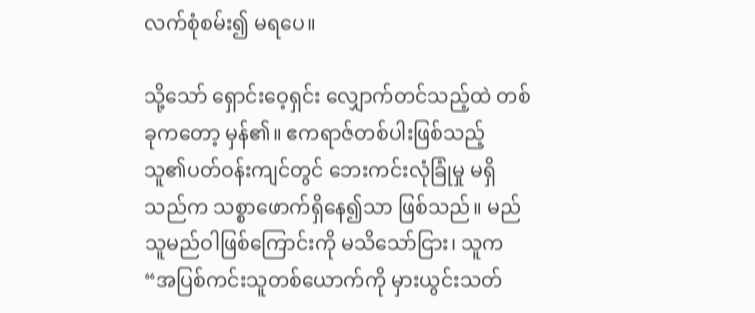လက်စုံစမ်း၍ မရပေ။

သို့သော် ရှောင်းဝေ့ရှင်း လျှောက်တင်သည့်ထဲ တစ်ခုကတော့ မှန်၏။ ဧကရာဇ်တစ်ပါးဖြစ်သည့် သူ၏ပတ်ဝန်းကျင်တွင် ဘေးကင်းလုံခြုံမှု မရှိသည်က သစ္စာဖောက်ရှိနေ၍သာ ဖြစ်သည်။ မည်သူမည်ဝါဖြစ်ကြောင်းကို မသိသော်ငြား၊ သူက “အပြစ်ကင်းသူတစ်ယောက်ကို မှားယွင်းသတ်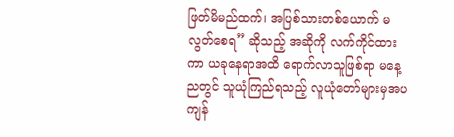ဖြတ်မိမည်ထက်၊ အပြစ်သားတစ်ယောက် မလွတ်စေရ” ဆိုသည့် အဆိုကို လက်ကိုင်ထားကာ ယခုနေရာအထိ ရောက်လာသူဖြစ်ရာ မနေ့ညတွင် သူယုံကြည်ရသည့် လူယုံတော်များမှအပ ကျန်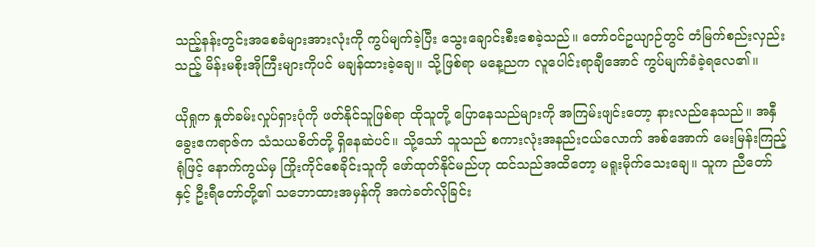သည့်နန်းတွင်းအစေခံများအားလုံးကို ကွပ်မျက်ခဲ့ပြီး သွေးချောင်းစီးစေခဲ့သည်။ တော်ဝင်ဥယျာဉ်တွင် တံမြက်စည်းလှည်းသည့် မိန်းမစိုးအိုကြီးများကိုပင် မချန်ထားခဲ့ချေ။ သို့ဖြစ်ရာ မနေ့ညက လူပေါင်းရာချီအောင် ကွပ်မျက်ခံခဲ့ရလေ၏။

ယိုရှုက နှုတ်ခမ်းလှုပ်ရှားပုံကို ဖတ်နိုင်သူဖြစ်ရာ ထိုသူတို့ ပြောနေသည်များကို အကြမ်းဖျင်းတော့ နားလည်နေသည်။ အနှီခွေးဧကရာဇ်က သံသယစိတ်တို့ ရှိနေဆဲပင်။ သို့သော် သူသည် စကားလုံးအနည်းငယ်လောက် အစ်အောက် မေးမြန်းကြည့်ရုံဖြင့် နောက်ကွယ်မှ ကြိုးကိုင်စေခိုင်းသူကို ဖော်ထုတ်နိုင်မည်ဟု ထင်သည်အထိတော့ မရူးမိုက်သေးချေ။ သူက ညီတော်နှင့် ဦးရီတော်တို့၏ သဘောထားအမှန်ကို အကဲခတ်လိုခြင်း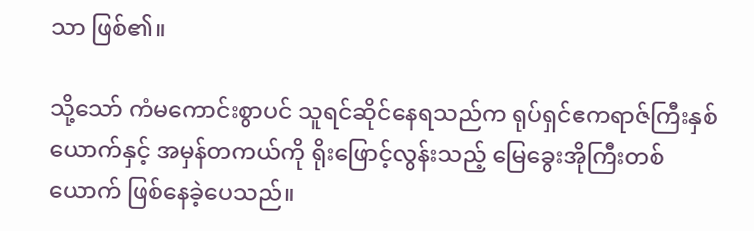သာ ဖြစ်၏။

သို့သော် ကံမကောင်းစွာပင် သူရင်ဆိုင်နေရသည်က ရုပ်ရှင်ဧကရာဇ်ကြီးနှစ်ယောက်နှင့် အမှန်တကယ်ကို ရိုးဖြောင့်လွန်းသည့် မြေခွေးအိုကြီးတစ်ယောက် ဖြစ်နေခဲ့ပေသည်။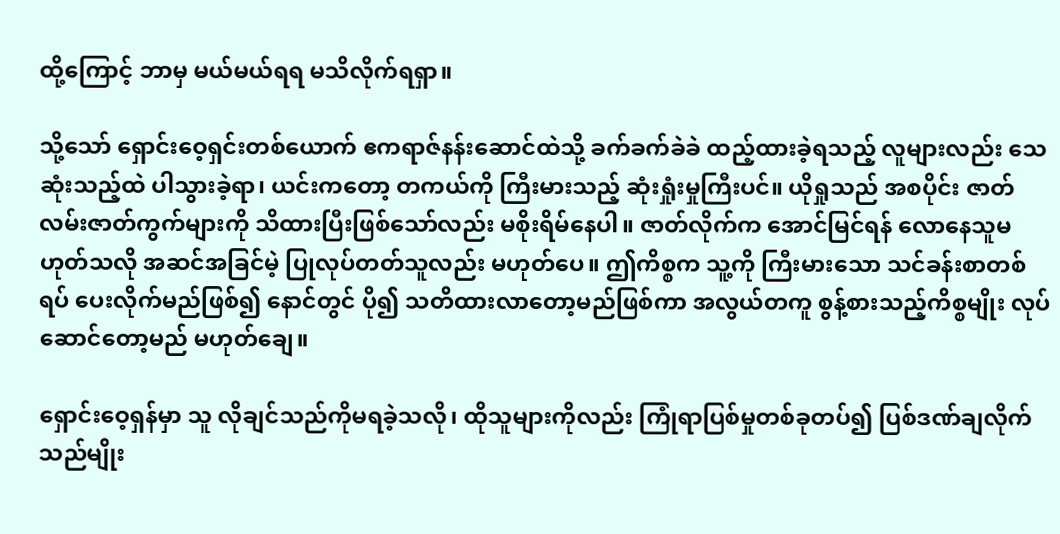ထို့ကြောင့် ဘာမှ မယ်မယ်ရရ မသိလိုက်ရရှာ။

သို့သော် ရှောင်းဝေ့ရှင်းတစ်ယောက် ဧကရာဇ်နန်းဆောင်ထဲသို့ ခက်ခက်ခဲခဲ ထည့်ထားခဲ့ရသည့် လူများလည်း သေဆုံးသည့်ထဲ ပါသွားခဲ့ရာ၊ ယင်းကတော့ တကယ်ကို ကြီးမားသည့် ဆုံးရှုံးမှုကြီးပင်။ ယိုရှုသည် အစပိုင်း ဇာတ်လမ်းဇာတ်ကွက်များကို သိထားပြီးဖြစ်သော်လည်း မစိုးရိမ်နေပါ။ ဇာတ်လိုက်က အောင်မြင်ရန် လောနေသူမဟုတ်သလို အဆင်အခြင်မဲ့ ပြုလုပ်တတ်သူလည်း မဟုတ်ပေ။ ဤကိစ္စက သူ့ကို ကြီးမားသော သင်ခန်းစာတစ်ရပ် ပေးလိုက်မည်ဖြစ်၍ နောင်တွင် ပို၍ သတိထားလာတော့မည်ဖြစ်ကာ အလွယ်တကူ စွန့်စားသည့်ကိစ္စမျိုး လုပ်ဆောင်တော့မည် မဟုတ်ချေ။

ရှောင်းဝေ့ရှန်မှာ သူ လိုချင်သည်ကိုမရခဲ့သလို၊ ထိုသူများကိုလည်း ကြုံရာပြစ်မှုတစ်ခုတပ်၍ ပြစ်ဒဏ်ချလိုက်သည်မျိုး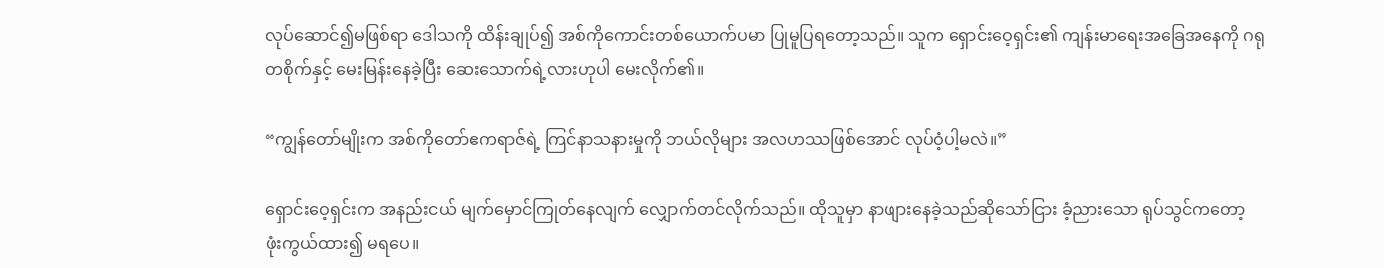လုပ်ဆောင်၍မဖြစ်ရာ ဒေါသကို ထိန်းချုပ်၍ အစ်ကိုကောင်းတစ်ယောက်ပမာ ပြုမူပြရတော့သည်။ သူက ရှောင်းဝေ့ရှင်း၏ ကျန်းမာရေးအခြေအနေကို ဂရုတစိုက်နှင့် မေးမြန်းနေခဲ့ပြီး ဆေးသောက်ရဲ့လားဟုပါ မေးလိုက်၏။

“ကျွန်တော်မျိုးက အစ်ကိုတော်ဧကရာဇ်ရဲ့ ကြင်နာသနားမှုကို ဘယ်လိုများ အလဟဿဖြစ်အောင် လုပ်ဝံ့ပါ့မလဲ။”

ရှောင်းဝေ့ရှင်းက အနည်းငယ် မျက်မှောင်ကြုတ်နေလျက် လျှောက်တင်လိုက်သည်။ ထိုသူမှာ နာဖျားနေခဲ့သည်ဆိုသော်ငြား ခံ့ညားသော ရုပ်သွင်ကတော့ ဖုံးကွယ်ထား၍ မရပေ။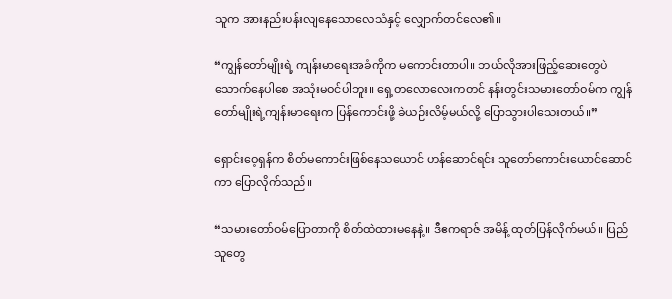သူက အားနည်းပန်းလျနေသောလေသံနှင့် လျှောက်တင်လေ၏။

“ကျွန်တော်မျိုးရဲ့ ကျန်းမာရေးအခံကိုက မကောင်းတာပါ။ ဘယ်လိုအားဖြည့်ဆေးတွေပဲ သောက်နေပါစေ အသုံးမဝင်ပါဘူး။ ရှေ့တလောလေးကတင် နန်းတွင်းသမားတော်ဝမ်က ကျွန်တော်မျိုးရဲ့ကျန်းမာရေးက ပြန်ကောင်းဖို့ ခဲယဉ်းလိမ့်မယ်လို့ ပြောသွားပါသေးတယ်။”

ရှောင်းဝေ့ရှန်က စိတ်မကောင်းဖြစ်နေသယောင် ဟန်ဆောင်ရင်း သူတော်ကောင်းယောင်ဆောင်ကာ ပြောလိုက်သည်။

“သမားတော်ဝမ်ပြောတာကို စိတ်ထဲထားမနေနဲ့။ ဒီဧကရာဇ် အမိန့် ထုတ်ပြန်လိုက်မယ်။ ပြည်သူတွေ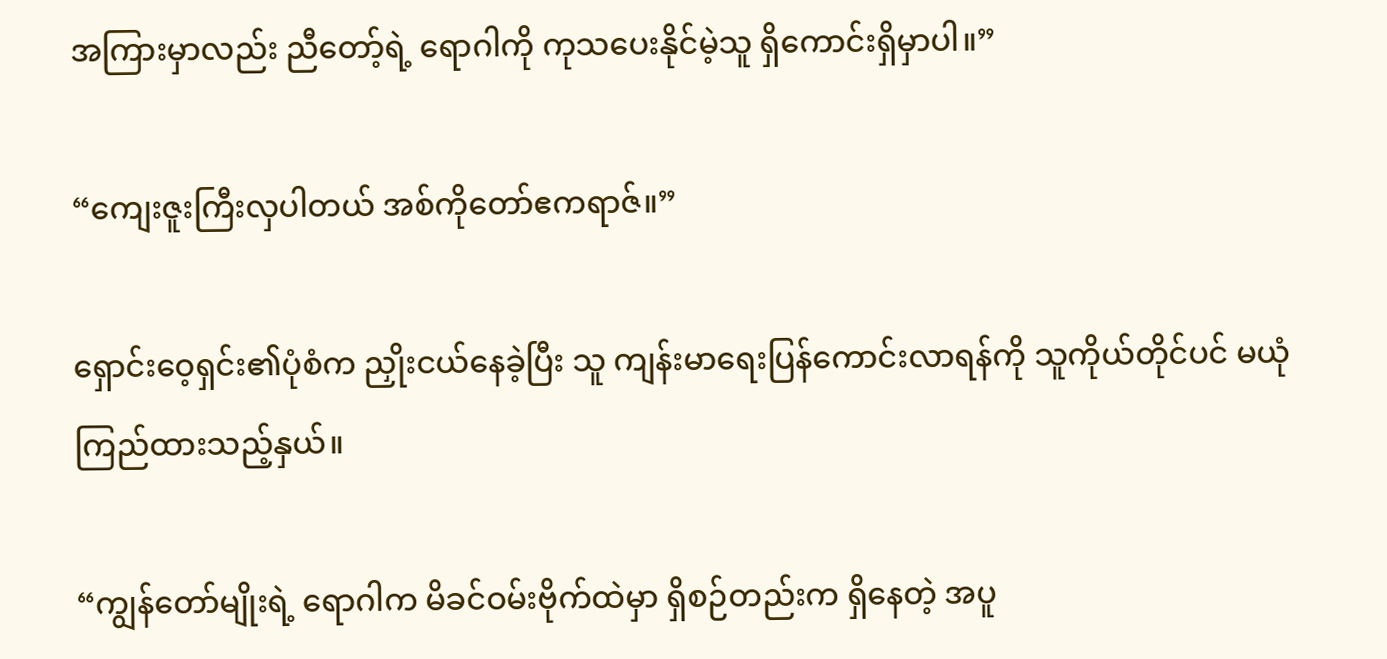အကြားမှာလည်း ညီတော့်ရဲ့ ရောဂါကို ကုသပေးနိုင်မဲ့သူ ရှိကောင်းရှိမှာပါ။”

“ကျေးဇူးကြီးလှပါတယ် အစ်ကိုတော်ဧကရာဇ်။”

ရှောင်းဝေ့ရှင်း၏ပုံစံက ညှိုးငယ်နေခဲ့ပြီး သူ ကျန်းမာရေးပြန်ကောင်းလာရန်ကို သူကိုယ်တိုင်ပင် မယုံကြည်ထားသည့်နှယ်။

“ကျွန်တော်မျိုးရဲ့ ရောဂါက မိခင်ဝမ်းဗိုက်ထဲမှာ ရှိစဉ်တည်းက ရှိနေတဲ့ အပူ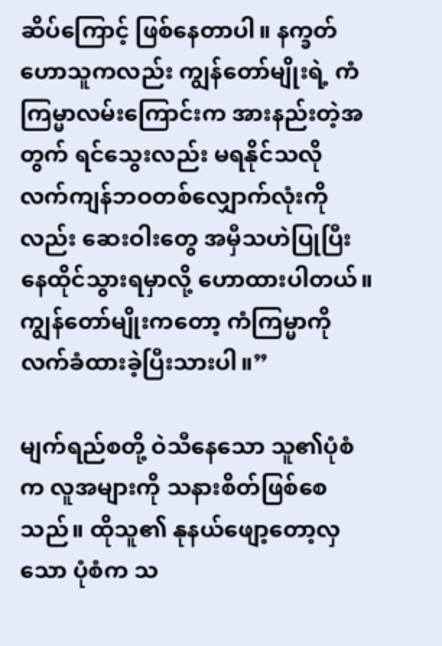ဆိပ်ကြောင့် ဖြစ်နေတာပါ။ နက္ခတ်ဟောသူကလည်း ကျွန်တော်မျိုးရဲ့ ကံကြမ္မာလမ်းကြောင်းက အားနည်းတဲ့အတွက် ရင်သွေးလည်း မရနိုင်သလို လက်ကျန်ဘဝတစ်လျှောက်လုံးကိုလည်း ဆေးဝါးတွေ အမှီသဟဲပြုပြီး နေထိုင်သွားရမှာလို့ ဟောထားပါတယ်။ ကျွန်တော်မျိုးကတော့ ကံကြမ္မာကို လက်ခံထားခဲ့ပြီးသားပါ။”

မျက်ရည်စတို့ ဝဲသီနေသော သူ၏ပုံစံက လူအများကို သနားစိတ်ဖြစ်စေသည်။ ထိုသူ၏ နုနယ်ဖျော့တော့လှသော ပုံစံက သ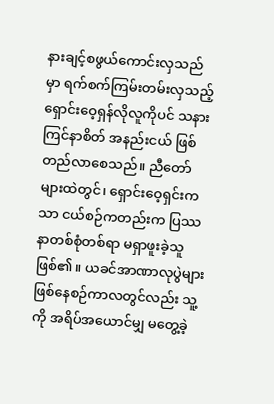နားချင့်စဖွယ်ကောင်းလှသည်မှာ ရက်စက်ကြမ်းတမ်းလှသည့် ရှောင်းဝေ့ရှန်လိုလူကိုပင် သနားကြင်နာစိတ် အနည်းငယ် ဖြစ်တည်လာစေသည်။ ညီတော်များထဲတွင်၊ ရှောင်းဝေ့ရှင်းကသာ ငယ်စဉ်ကတည်းက ပြဿနာတစ်စုံတစ်ရာ မရှာဖူးခဲ့သူ ဖြစ်၏။ ယခင်အာဏာလုပွဲများ ဖြစ်နေစဉ်ကာလတွင်လည်း သူ့ကို အရိပ်အယောင်မျှ မတွေ့ခဲ့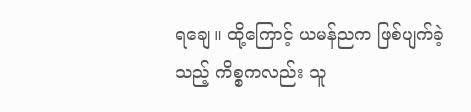ရချေ။ ထို့ကြောင့် ယမန်ညက ဖြစ်ပျက်ခဲ့သည့် ကိစ္စကလည်း သူ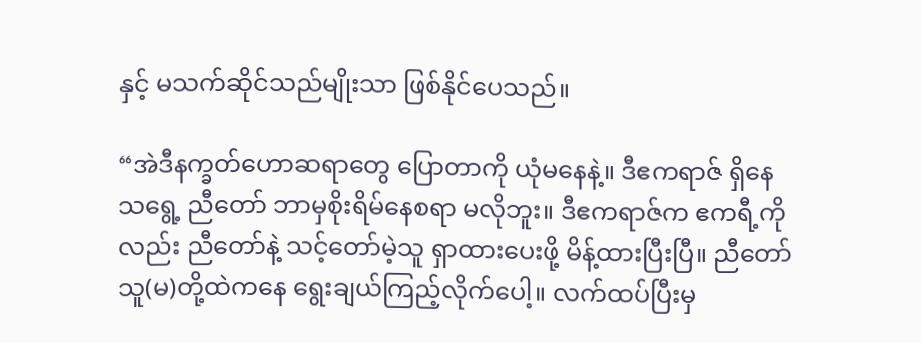နှင့် မသက်ဆိုင်သည်မျိုးသာ ဖြစ်နိုင်ပေသည်။

“အဲဒီနက္ခတ်ဟောဆရာတွေ ပြောတာကို ယုံမနေနဲ့။ ဒီဧကရာဇ် ရှိနေသရွေ့ ညီတော် ဘာမှစိုးရိမ်နေစရာ မလိုဘူး။ ဒီဧကရာဇ်က ဧကရီ့ကိုလည်း ညီတော်နဲ့ သင့်တော်မဲ့သူ ရှာထားပေးဖို့ မိန့်ထားပြီးပြီ။ ညီတော် သူ(မ)တို့ထဲကနေ ရွေးချယ်ကြည့်လိုက်ပေါ့။ လက်ထပ်ပြီးမှ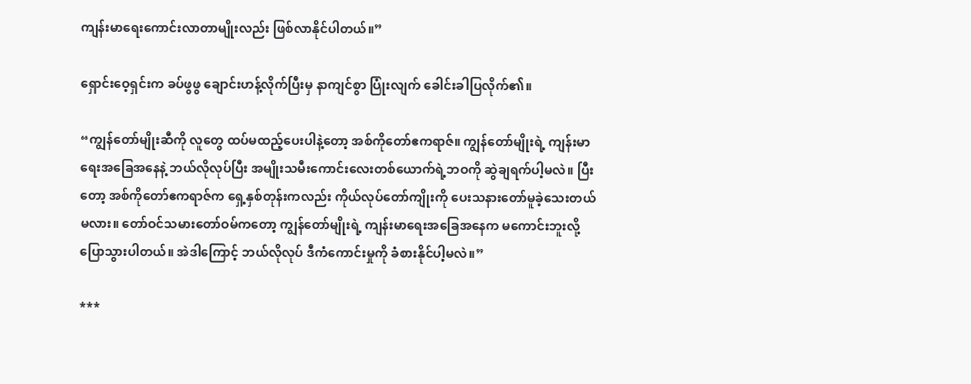ကျန်းမာရေးကောင်းလာတာမျိုးလည်း ဖြစ်လာနိုင်ပါတယ်။”

ရှောင်းဝေ့ရှင်းက ခပ်ဖွဖွ ချောင်းဟန့်လိုက်ပြီးမှ နာကျင်စွာ ပြုံးလျက် ခေါင်းခါပြလိုက်၏။

“ကျွန်တော်မျိုးဆီကို လူတွေ ထပ်မထည့်ပေးပါနဲ့တော့ အစ်ကိုတော်ဧကရာဇ်။ ကျွန်တော်မျိုးရဲ့ ကျန်းမာရေးအခြေအနေနဲ့ ဘယ်လိုလုပ်ပြီး အမျိုးသမီးကောင်းလေးတစ်ယောက်ရဲ့ဘဝကို ဆွဲချရက်ပါ့မလဲ။ ပြီးတော့ အစ်ကိုတော်ဧကရာဇ်က ရှေ့နှစ်တုန်းကလည်း ကိုယ်လုပ်တော်ကျိုးကို ပေးသနားတော်မူခဲ့သေးတယ်မလား။ တော်ဝင်သမားတော်ဝမ်ကတော့ ကျွန်တော်မျိုးရဲ့ ကျန်းမာရေးအခြေအနေက မကောင်းဘူးလို့ ပြောသွားပါတယ်။ အဲဒါကြောင့် ဘယ်လိုလုပ် ဒီကံကောင်းမှုကို ခံစားနိုင်ပါ့မလဲ။”

***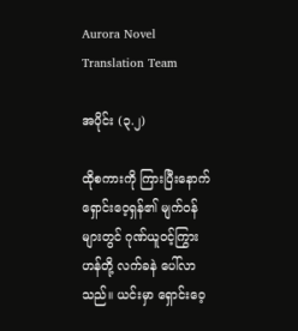Aurora Novel Translation Team

အပိုင်း (၃.၂)

ထိုစကားကို ကြားပြီးနောက် ရှောင်းဝေ့ရှန်၏ မျက်ဝန်များတွင် ဂုဏ်ယူဝင့်ကြွားဟန်တို့ လက်ခနဲ ပေါ်လာသည်။ ယင်းမှာ ရှောင်းဝေ့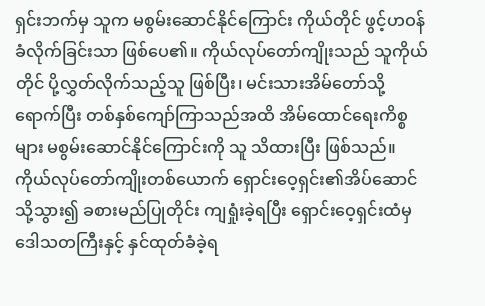ရှင်းဘက်မှ သူက မစွမ်းဆောင်နိုင်ကြောင်း ကိုယ်တိုင် ဖွင့်ဟဝန်ခံလိုက်ခြင်းသာ ဖြစ်ပေ၏။ ကိုယ်လုပ်တော်ကျိုးသည် သူကိုယ်တိုင် ပို့လွှတ်လိုက်သည့်သူ ဖြစ်ပြီး၊ မင်းသားအိမ်တော်သို့ ရောက်ပြီး တစ်နှစ်ကျော်ကြာသည်အထိ အိမ်ထောင်ရေးကိစ္စများ မစွမ်းဆောင်နိုင်ကြောင်းကို သူ သိထားပြီး ဖြစ်သည်။ ကိုယ်လုပ်တော်ကျိုးတစ်ယောက် ရှောင်းဝေ့ရှင်း၏အိပ်ဆောင်သို့သွား၍ ခစားမည်ပြုတိုင်း ကျရှုံးခဲ့ရပြီး ရှောင်းဝေ့ရှင်းထံမှ ဒေါသတကြီးနှင့် နှင်ထုတ်ခံခဲ့ရ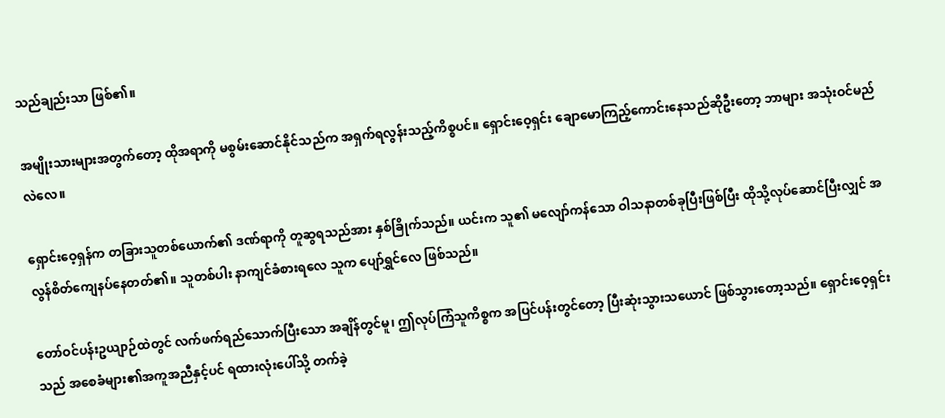သည်ချည်းသာ ဖြစ်၏။

အမျိုးသားများအတွက်တော့ ထိုအရာကို မစွမ်းဆောင်နိုင်သည်က အရှက်ရလွန်းသည့်ကိစ္စပင်။ ရှောင်းဝေ့ရှင်း ချောမောကြည့်ကောင်းနေသည်ဆိုဦးတော့ ဘာများ အသုံးဝင်မည်လဲလေ။

ရှောင်းဝေ့ရှန်က တခြားသူတစ်ယောက်၏ ဒဏ်ရာကို တူဆွရသည်အား နှစ်ခြိုက်သည်။ ယင်းက သူ၏ မလျော်ကန်သော ဝါသနာတစ်ခုပြီးဖြစ်ပြီး ထိုသို့လုပ်ဆောင်ပြီးလျှင် အလွန်စိတ်ကျေနပ်နေတတ်၏။ သူတစ်ပါး နာကျင်ခံစားရလေ သူက ပျော်ရွှင်လေ ဖြစ်သည်။

တော်ဝင်ပန်းဥယျာဉ်ထဲတွင် လက်ဖက်ရည်သောက်ပြီးသော အချိန်တွင်မူ၊ ဤလုပ်ကြံသူကိစ္စက အပြင်ပန်းတွင်တော့ ပြီးဆုံးသွားသယောင် ဖြစ်သွားတော့သည်။ ရှောင်းဝေ့ရှင်းသည် အစေခံများ၏အကူအညီနှင့်ပင် ရထားလုံးပေါ်သို့ တက်ခဲ့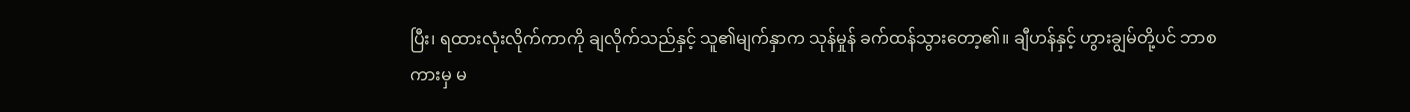ပြီး၊ ရထားလုံးလိုက်ကာကို ချလိုက်သည်နှင့် သူ၏မျက်နှာက သုန်မှုန် ခက်ထန်သွားတော့၏။ ချီဟန်နှင့် ဟွားချွမ်တို့ပင် ဘာစကားမှ မ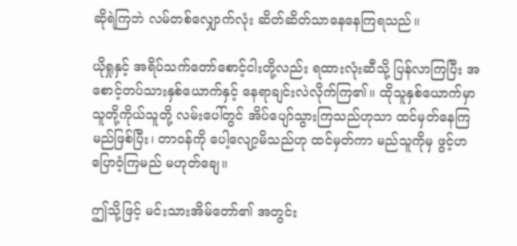ဆိုရဲကြဘဲ လမ်တစ်လျှောက်လုံး ဆိတ်ဆိတ်သာနေနေကြရသည်။

ယိုရှုနှင့် အရိပ်သက်တော်စောင့်ငါးတို့လည်း ရထားလုံးဆီသို့ ပြန်လာကြပြီး အစောင့်တပ်သားနှစ်ယောက်နှင့် နေရာချင်းလဲလိုက်ကြ၏။ ထိုသူနှစ်ယောက်မှာ သူတို့ကိုယ်သူတို့ လမ်းပေါ်တွင် အိပ်ပျော်သွားကြသည်ဟုသာ ထင်မှတ်နေကြမည်ဖြစ်ပြီး၊ တာဝန်ကို ပေါ့လျော့မိသည်ဟု ထင်မှတ်ကာ မည်သူကိုမှ ဖွင့်ဟပြောဝံ့ကြမည် မဟုတ်ချေ။

ဤသို့ဖြင့် မင်းသားအိမ်တော်၏ အတွင်း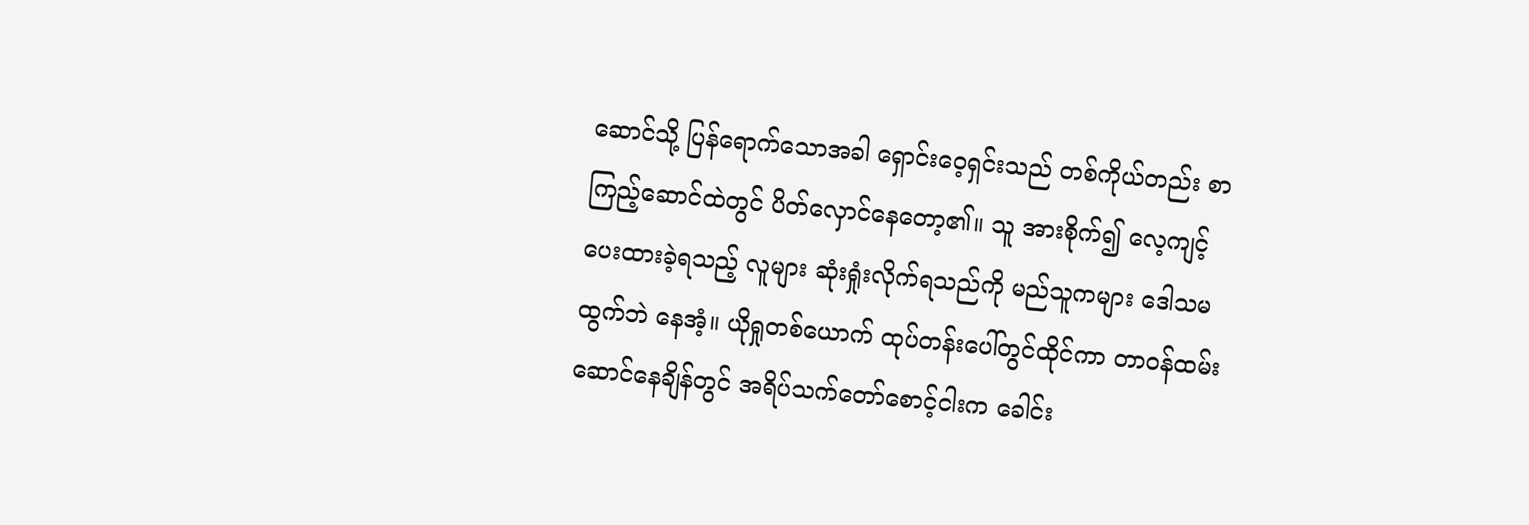ဆောင်သို့ ပြန်ရောက်သောအခါ ရှောင်းဝေ့ရှင်းသည် တစ်ကိုယ်တည်း စာကြည့်ဆောင်ထဲတွင် ပိတ်လှောင်နေတော့၏။ သူ အားစိုက်၍ လေ့ကျင့်ပေးထားခဲ့ရသည့် လူများ ဆုံးရှုံးလိုက်ရသည်ကို မည်သူကများ ဒေါသမထွက်ဘဲ နေအံ့။ ယိုရှုတစ်ယောက် ထုပ်တန်းပေါ်တွင်ထိုင်ကာ တာဝန်ထမ်းဆောင်နေချိန်တွင် အရိပ်သက်တော်စောင့်ငါးက ခေါင်း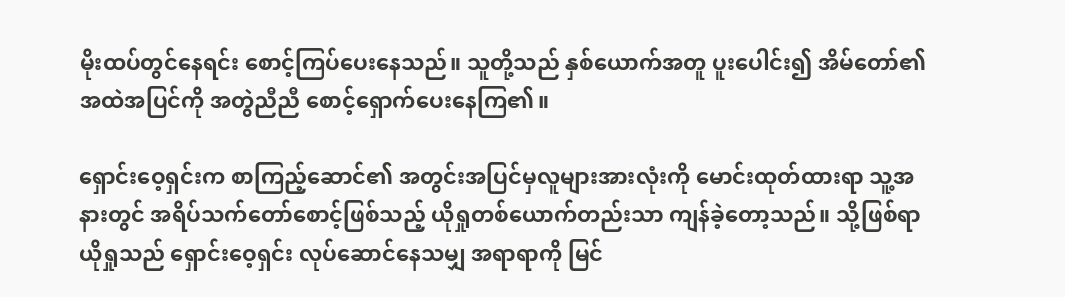မိုးထပ်တွင်နေရင်း စောင့်ကြပ်ပေးနေသည်။ သူတို့သည် နှစ်ယောက်အတူ ပူးပေါင်း၍ အိမ်တော်၏ အထဲအပြင်ကို အတွဲညီညီ စောင့်ရှောက်ပေးနေကြ၏။

ရှောင်းဝေ့ရှင်းက စာကြည့်ဆောင်၏ အတွင်းအပြင်မှလူများအားလုံးကို မောင်းထုတ်ထားရာ သူ့အနားတွင် အရိပ်သက်တော်စောင့်ဖြစ်သည့် ယိုရှုတစ်ယောက်တည်းသာ ကျန်ခဲ့တော့သည်။ သို့ဖြစ်ရာ ယိုရှုသည် ရှောင်းဝေ့ရှင်း လုပ်ဆောင်နေသမျှ အရာရာကို မြင်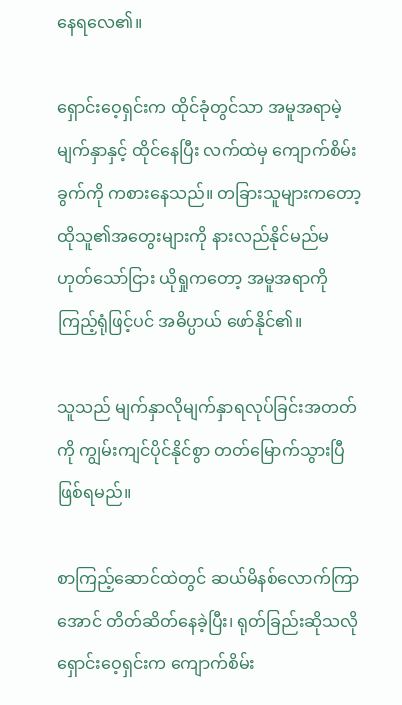နေရလေ၏။

ရှောင်းဝေ့ရှင်းက ထိုင်ခုံတွင်သာ အမူအရာမဲ့မျက်နှာနှင့် ထိုင်နေပြီး လက်ထဲမှ ကျောက်စိမ်းခွက်ကို ကစားနေသည်။ တခြားသူများကတော့ ထိုသူ၏အတွေးများကို နားလည်နိုင်မည်မဟုတ်သော်ငြား ယိုရှုကတော့ အမူအရာကို ကြည့်ရုံဖြင့်ပင် အဓိပ္ပာယ် ဖော်နိုင်၏။

သူသည် မျက်နှာလိုမျက်နှာရလုပ်ခြင်းအတတ်ကို ကျွမ်းကျင်ပိုင်နိုင်စွာ တတ်မြောက်သွားပြီ ဖြစ်ရမည်။

စာကြည့်ဆောင်ထဲတွင် ဆယ်မိနစ်လောက်ကြာအောင် တိတ်ဆိတ်နေခဲ့ပြီး၊ ရုတ်ခြည်းဆိုသလို ရှောင်းဝေ့ရှင်းက ကျောက်စိမ်း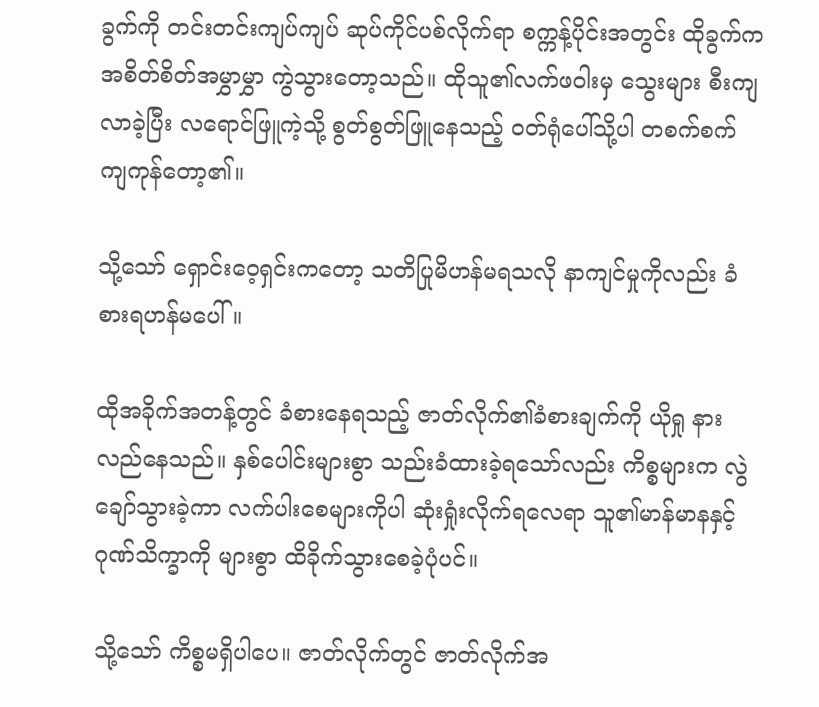ခွက်ကို တင်းတင်းကျပ်ကျပ် ဆုပ်ကိုင်ပစ်လိုက်ရာ စက္ကန့်ပိုင်းအတွင်း ထိုခွက်က အစိတ်စိတ်အမွှာမွှာ ကွဲသွားတော့သည်။ ထိုသူ၏လက်ဖဝါးမှ သွေးများ စီးကျလာခဲ့ပြီး လရောင်ဖြူကဲ့သို့ စွတ်စွတ်ဖြူနေသည့် ဝတ်ရုံပေါ်သို့ပါ တစက်စက် ကျကုန်တော့၏။

သို့သော် ရှောင်းဝေ့ရှင်းကတော့ သတိပြုမိဟန်မရသလို နာကျင်မှုကိုလည်း ခံစားရဟန်မပေါ်။

ထိုအခိုက်အတန့်တွင် ခံစားနေရသည့် ဇာတ်လိုက်၏ခံစားချက်ကို ယိုရှု နားလည်နေသည်။ နှစ်ပေါင်းများစွာ သည်းခံထားခဲ့ရသော်လည်း ကိစ္စများက လွဲချော်သွားခဲ့ကာ လက်ပါးစေများကိုပါ ဆုံးရှုံးလိုက်ရလေရာ သူ၏မာန်မာနနှင့် ဂုဏ်သိက္ခာကို များစွာ ထိခိုက်သွားစေခဲ့ပုံပင်။

သို့သော် ကိစ္စမရှိပါပေ။ ဇာတ်လိုက်တွင် ဇာတ်လိုက်အ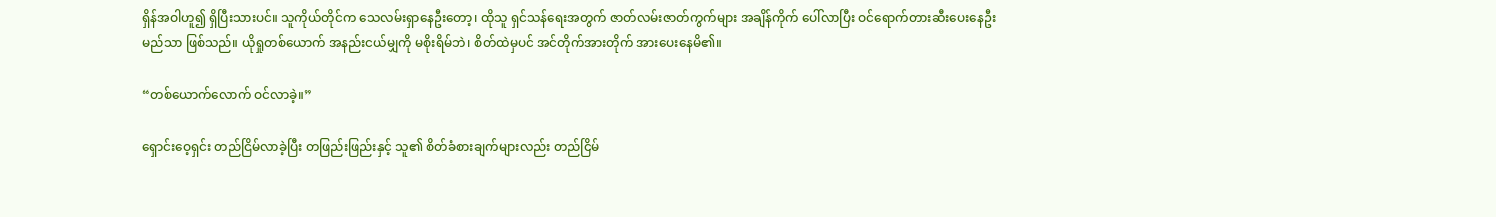ရှိန်အဝါဟူ၍ ရှိပြီးသားပင်။ သူကိုယ်တိုင်က သေလမ်းရှာနေဦးတော့၊ ထိုသူ ရှင်သန်ရေးအတွက် ဇာတ်လမ်းဇာတ်ကွက်များ အချိန်ကိုက် ပေါ်လာပြီး ဝင်ရောက်တားဆီးပေးနေဦးမည်သာ ဖြစ်သည်။ ယိုရှုတစ်ယောက် အနည်းငယ်မျှကို မစိုးရိမ်ဘဲ၊ စိတ်ထဲမှပင် အင်တိုက်အားတိုက် အားပေးနေမိ၏။

“တစ်ယောက်လောက် ဝင်လာခဲ့။”

ရှောင်းဝေ့ရှင်း တည်ငြိမ်လာခဲ့ပြီး တဖြည်းဖြည်းနှင့် သူ၏ စိတ်ခံစားချက်များလည်း တည်ငြိမ်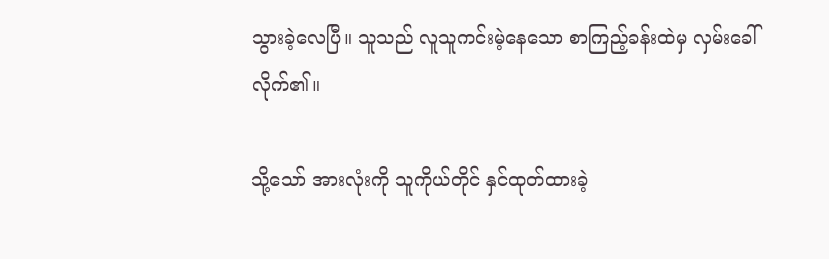သွားခဲ့လေပြီ။ သူသည် လူသူကင်းမဲ့နေသော စာကြည့်ခန်းထဲမှ လှမ်းခေါ်လိုက်၏။

သို့သော် အားလုံးကို သူကိုယ်တိုင် နှင်ထုတ်ထားခဲ့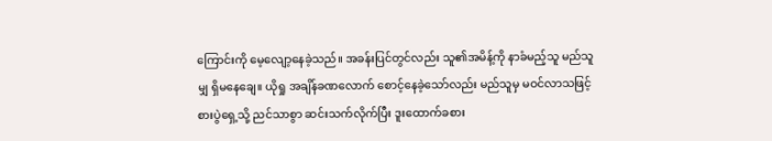ကြောင်းကို မေ့လျော့နေခဲ့သည်။ အခန်းပြင်တွင်လည်း သူ၏အမိန့်ကို နာခံမည့်သူ မည်သူမျှ ရှိမနေချေ။ ယိုရှု အချိန်ခဏလောက် စောင့်နေခဲ့သော်လည်း မည်သူမှ မဝင်လာသဖြင့် စားပွဲရှေ့သို့ ညင်သာစွာ ဆင်းသက်လိုက်ပြီး ဒူးထောက်ခစား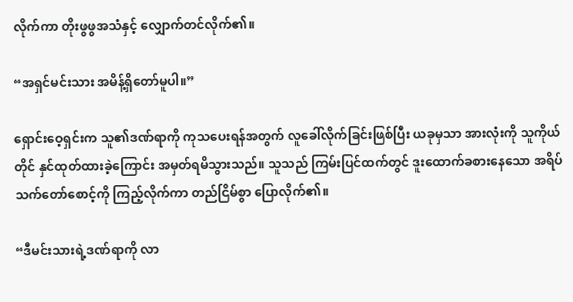လိုက်ကာ တိုးဖွဖွအသံနှင့် လျှောက်တင်လိုက်၏။

“အရှင်မင်းသား အမိန့်ရှိတော်မူပါ။”

ရှောင်းဝေ့ရှင်းက သူ၏ဒဏ်ရာကို ကုသပေးရန်အတွက် လူခေါ်လိုက်ခြင်းဖြစ်ပြီး ယခုမှသာ အားလုံးကို သူကိုယ်တိုင် နှင်ထုတ်ထားခဲ့ကြောင်း အမှတ်ရမိသွားသည်။ သူသည် ကြမ်းပြင်ထက်တွင် ဒူးထောက်ခစားနေသော အရိပ်သက်တော်စောင့်ကို ကြည့်လိုက်ကာ တည်ငြိမ်စွာ ပြောလိုက်၏။

“ဒီမင်းသားရဲ့ဒဏ်ရာကို လာ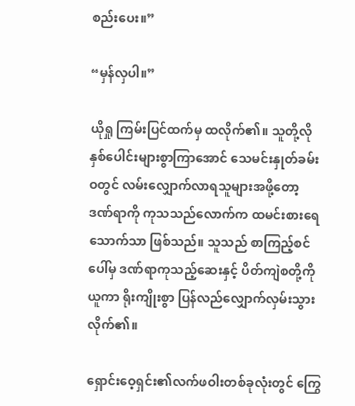စည်းပေး။”

“မှန်လှပါ။”

ယိုရှု ကြမ်းပြင်ထက်မှ ထလိုက်၏။ သူတို့လို နှစ်ပေါင်းများစွာကြာအောင် သေမင်းနှုတ်ခမ်းဝတွင် လမ်းလျှောက်လာရသူများအဖို့တော့ ဒဏ်ရာကို ကုသသည်လောက်က ထမင်းစားရေသောက်သာ ဖြစ်သည်။ သူသည် စာကြည့်စင်ပေါ်မှ ဒဏ်ရာကုသည့်ဆေးနှင့် ပိတ်ကျဲစတို့ကို ယူကာ ရိုးကျိုးစွာ ပြန်လည်လျှောက်လှမ်းသွားလိုက်၏။

ရှောင်းဝေ့ရှင်း၏လက်ဖဝါးတစ်ခုလုံးတွင် ကြွေ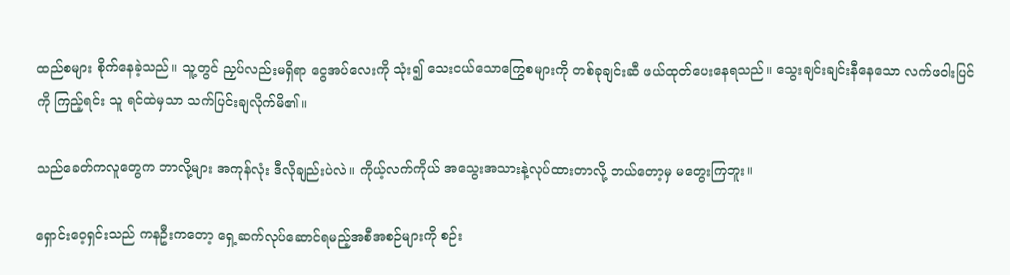ထည်စများ စိုက်နေခဲ့သည်။ သူ့တွင် ညှပ်လည်းမရှိရာ ငွေအပ်လေးကို သုံး၍ သေးငယ်သောကြွေစများကို တစ်ခုချင်းဆီ ဖယ်ထုတ်ပေးနေရသည်။ သွေးချင်းချင်းနီနေသော လက်ဖဝါးပြင်ကို ကြည့်ရင်း သူ ရင်ထဲမှသာ သက်ပြင်းချလိုက်မိ၏။

သည်ခေတ်ကလူတွေက ဘာလို့များ အကုန်လုံး ဒီလိုချည်းပဲလဲ။ ကိုယ့်လက်ကိုယ် အသွေးအသားနဲ့လုပ်ထားတာလို့ ဘယ်တော့မှ မတွေးကြဘူး။

ရှောင်းဝေ့ရှင်းသည် ကနဦးကတော့ ရှေ့ဆက်လုပ်ဆောင်ရမည့်အစီအစဉ်များကို စဉ်း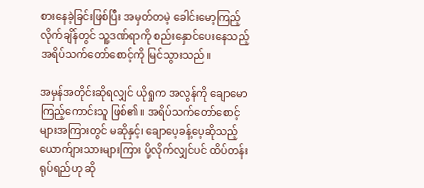စားနေခဲ့ခြင်းဖြစ်ပြီး အမှတ်တမဲ့ ခေါင်းမော့ကြည့်လိုက်ချိန်တွင် သူ့ဒဏ်ရာကို စည်းနှောင်ပေးနေသည့် အရိပ်သက်တော်စောင့်ကို မြင်သွားသည်။

အမှန်အတိုင်းဆိုရလျှင် ယိုရှုက အလွန်ကို ချောမောကြည့်ကောင်းသူ ဖြစ်၏။ အရိပ်သက်တော်စောင့်များအကြားတွင် မဆိုနှင့်၊ ချောပေ့ခန့်ပေ့ဆိုသည့် ယောက်ျားသားများကြား ပို့လိုက်လျှင်ပင် ထိပ်တန်းရုပ်ရည်ဟု ဆို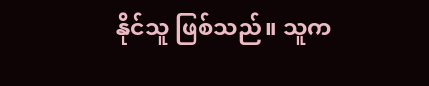နိုင်သူ ဖြစ်သည်။ သူက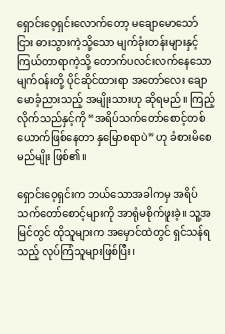ရှောင်းဝေ့ရှင်းလောက်တော့ မချောမောသော်ငြား ဓားသွားကဲ့သို့သော မျက်ခုံးတန်းများနှင့် ကြယ်တာရာကဲ့သို့ တောက်ပလင်းလက်နေသော မျက်ဝန်းတို့ ပိုင်ဆိုင်ထားရာ အတော်လေး ချောမောခံ့ညားသည့် အမျိုးသားဟု ဆိုရမည်။ ကြည့်လိုက်သည်နှင့်ကို “အရိပ်သက်တော်စောင့်တစ်ယောက်ဖြစ်နေတာ နှမြောစရာပဲ” ဟု ခံစားမိစေမည်မျိုး ဖြစ်၏။

ရှောင်းဝေ့ရှင်းက ဘယ်သောအခါကမှ အရိပ်သက်တော်စောင့်များကို အာရုံမစိုက်ဖူးခဲ့။ သူ့အမြင်တွင် ထိုသူများက အမှောင်ထဲတွင် ရှင်သန်ရသည့် လုပ်ကြံသူများဖြစ်ပြီး၊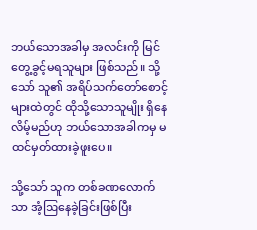ဘယ်သောအခါမှ အလင်းကို မြင်တွေ့ခွင့်မရသူများ ဖြစ်သည်။ သို့သော် သူ၏ အရိပ်သက်တော်စောင့်များထဲတွင် ထိုသို့သောသူမျိုး ရှိနေလိမ့်မည်ဟု ဘယ်သောအခါကမှ မထင်မှတ်ထားခဲ့ဖူးပေ။

သို့သော် သူက တစ်ခဏလောက်သာ အံ့ဩနေခဲ့ခြင်းဖြစ်ပြီး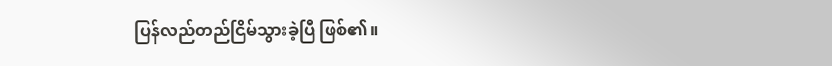ပြန်လည်တည်ငြိမ်သွားခဲ့ပြီ ဖြစ်၏။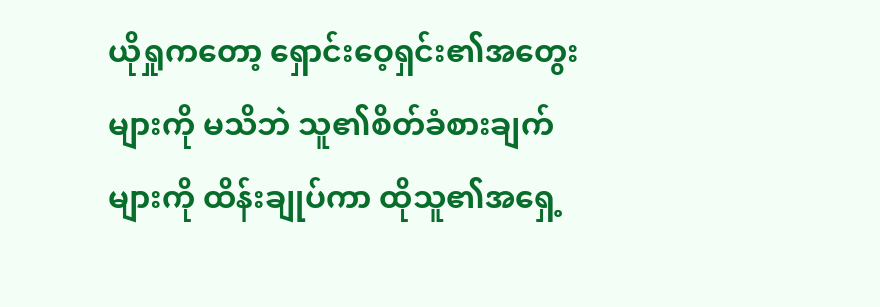ယိုရှုကတော့ ရှောင်းဝေ့ရှင်း၏အတွေးများကို မသိဘဲ သူ၏စိတ်ခံစားချက်များကို ထိန်းချုပ်ကာ ထိုသူ၏အရှေ့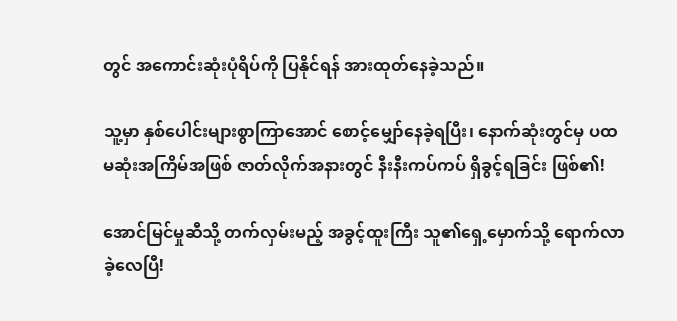တွင် အကောင်းဆုံးပုံရိပ်ကို ပြနိုင်ရန် အားထုတ်နေခဲ့သည်။

သူ့မှာ နှစ်ပေါင်းများစွာကြာအောင် စောင့်မျှော်နေခဲ့ရပြီး၊ နောက်ဆုံးတွင်မှ ပထမဆုံးအကြိမ်အဖြစ် ဇာတ်လိုက်အနားတွင် နီးနီးကပ်ကပ် ရှိခွင့်ရခြင်း ဖြစ်၏!

အောင်မြင်မှုဆီသို့ တက်လှမ်းမည့် အခွင့်ထူးကြီး သူ၏ရှေ့မှောက်သို့ ရောက်လာခဲ့လေပြီ!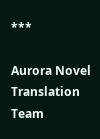***

Aurora Novel Translation Team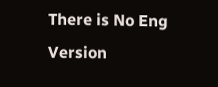There is No Eng Version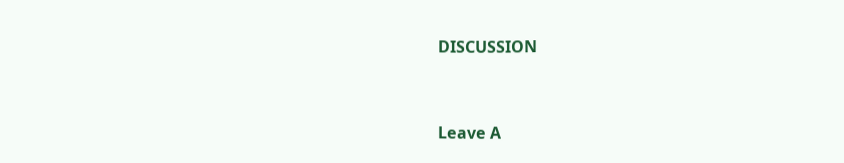DISCUSSION


Leave A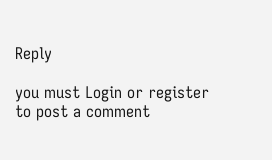Reply

you must Login or register to post a comment